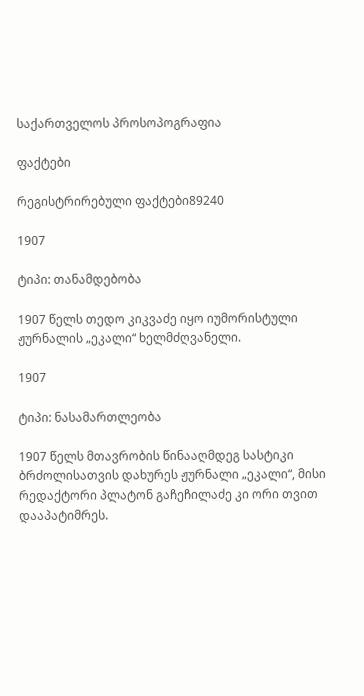საქართველოს პროსოპოგრაფია

ფაქტები

რეგისტრირებული ფაქტები89240

1907

ტიპი: თანამდებობა

1907 წელს თედო კიკვაძე იყო იუმორისტული ჟურნალის „ეკალი“ ხელმძღვანელი.

1907

ტიპი: ნასამართლეობა

1907 წელს მთავრობის წინააღმდეგ სასტიკი ბრძოლისათვის დახურეს ჟურნალი „ეკალი“, მისი რედაქტორი პლატონ გაჩეჩილაძე კი ორი თვით დააპატიმრეს.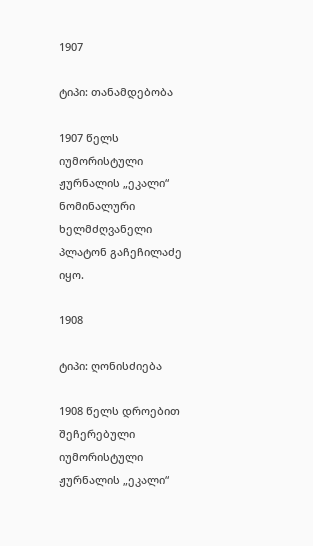1907

ტიპი: თანამდებობა

1907 წელს იუმორისტული ჟურნალის „ეკალი“ ნომინალური ხელმძღვანელი პლატონ გაჩეჩილაძე იყო.

1908

ტიპი: ღონისძიება

1908 წელს დროებით შეჩერებული იუმორისტული ჟურნალის „ეკალი“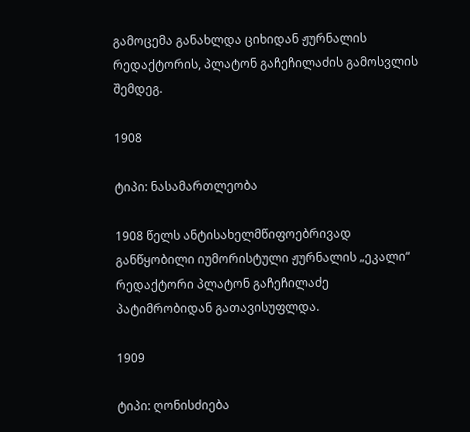გამოცემა განახლდა ციხიდან ჟურნალის რედაქტორის, პლატონ გაჩეჩილაძის გამოსვლის შემდეგ.

1908

ტიპი: ნასამართლეობა

1908 წელს ანტისახელმწიფოებრივად განწყობილი იუმორისტული ჟურნალის „ეკალი“ რედაქტორი პლატონ გაჩეჩილაძე პატიმრობიდან გათავისუფლდა.

1909

ტიპი: ღონისძიება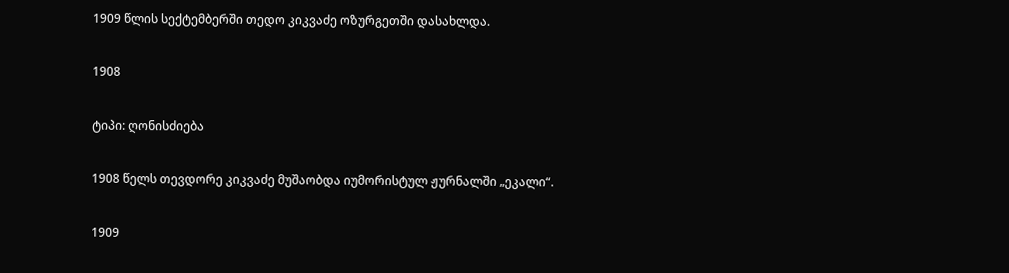1909 წლის სექტემბერში თედო კიკვაძე ოზურგეთში დასახლდა.

1908

ტიპი: ღონისძიება

1908 წელს თევდორე კიკვაძე მუშაობდა იუმორისტულ ჟურნალში „ეკალი“.

1909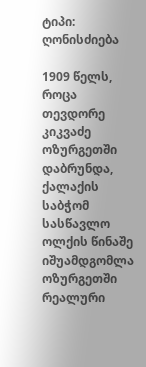ტიპი: ღონისძიება

1909 წელს, როცა თევდორე კიკვაძე ოზურგეთში დაბრუნდა, ქალაქის საბჭომ სასწავლო ოლქის წინაშე იშუამდგომლა ოზურგეთში რეალური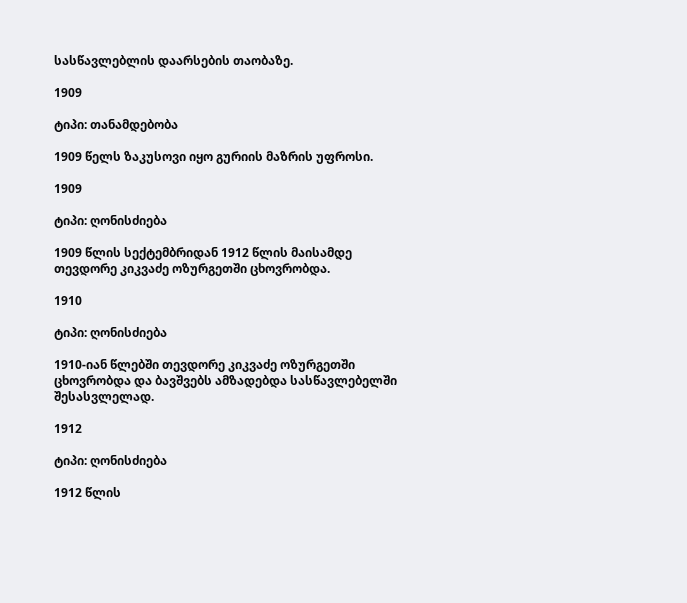სასწავლებლის დაარსების თაობაზე.

1909

ტიპი: თანამდებობა

1909 წელს ზაკუსოვი იყო გურიის მაზრის უფროსი.

1909

ტიპი: ღონისძიება

1909 წლის სექტემბრიდან 1912 წლის მაისამდე თევდორე კიკვაძე ოზურგეთში ცხოვრობდა.

1910

ტიპი: ღონისძიება

1910-იან წლებში თევდორე კიკვაძე ოზურგეთში ცხოვრობდა და ბავშვებს ამზადებდა სასწავლებელში შესასვლელად.

1912

ტიპი: ღონისძიება

1912 წლის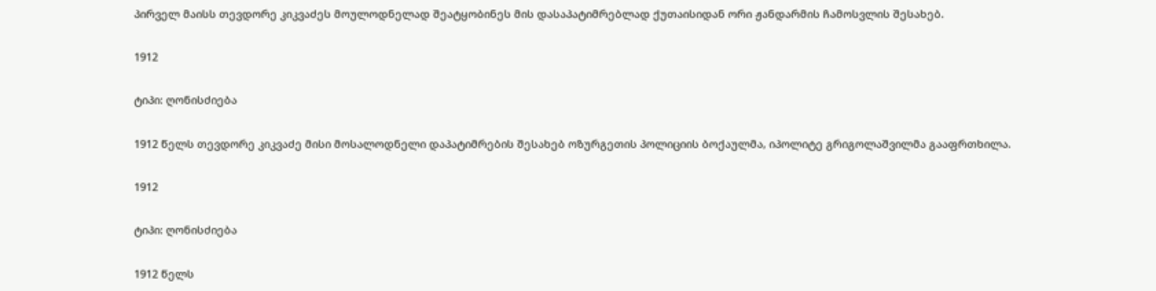პირველ მაისს თევდორე კიკვაძეს მოულოდნელად შეატყობინეს მის დასაპატიმრებლად ქუთაისიდან ორი ჟანდარმის ჩამოსვლის შესახებ.

1912

ტიპი: ღონისძიება

1912 წელს თევდორე კიკვაძე მისი მოსალოდნელი დაპატიმრების შესახებ ოზურგეთის პოლიციის ბოქაულმა, იპოლიტე გრიგოლაშვილმა გააფრთხილა.

1912

ტიპი: ღონისძიება

1912 წელს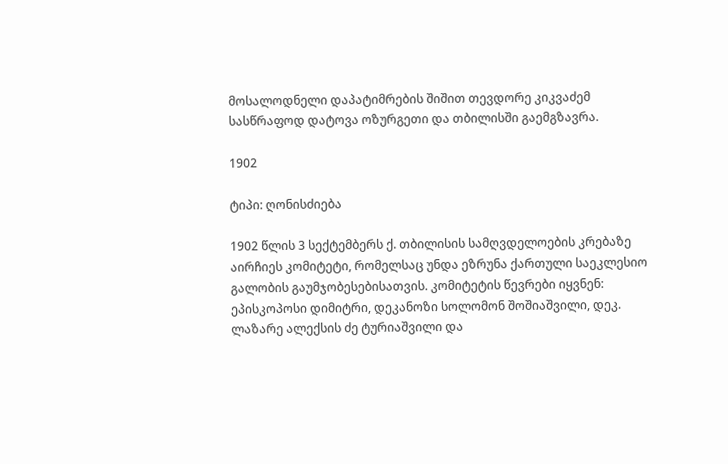მოსალოდნელი დაპატიმრების შიშით თევდორე კიკვაძემ სასწრაფოდ დატოვა ოზურგეთი და თბილისში გაემგზავრა.

1902

ტიპი: ღონისძიება

1902 წლის 3 სექტემბერს ქ. თბილისის სამღვდელოების კრებაზე აირჩიეს კომიტეტი, რომელსაც უნდა ეზრუნა ქართული საეკლესიო გალობის გაუმჯობესებისათვის. კომიტეტის წევრები იყვნენ: ეპისკოპოსი დიმიტრი, დეკანოზი სოლომონ შოშიაშვილი, დეკ. ლაზარე ალექსის ძე ტურიაშვილი და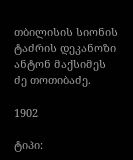თბილისის სიონის ტაძრის დეკანოზი ანტონ მაქსიმეს ძე თოთიბაძე.

1902

ტიპი: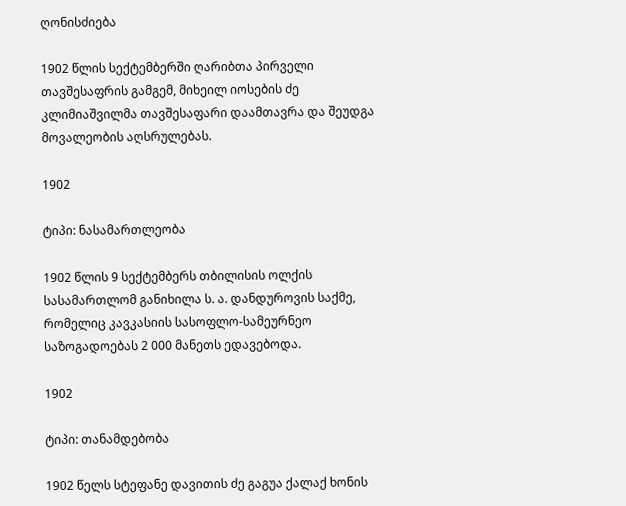ღონისძიება

1902 წლის სექტემბერში ღარიბთა პირველი თავშესაფრის გამგემ, მიხეილ იოსების ძე კლიმიაშვილმა თავშესაფარი დაამთავრა და შეუდგა მოვალეობის აღსრულებას.

1902

ტიპი: ნასამართლეობა

1902 წლის 9 სექტემბერს თბილისის ოლქის სასამართლომ განიხილა ს. ა. დანდუროვის საქმე, რომელიც კავკასიის სასოფლო-სამეურნეო საზოგადოებას 2 000 მანეთს ედავებოდა.

1902

ტიპი: თანამდებობა

1902 წელს სტეფანე დავითის ძე გაგუა ქალაქ ხონის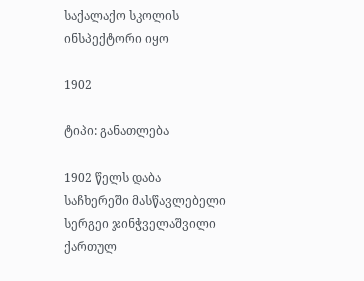საქალაქო სკოლის ინსპექტორი იყო

1902

ტიპი: განათლება

1902 წელს დაბა საჩხერეში მასწავლებელი სერგეი ჯინჭველაშვილი ქართულ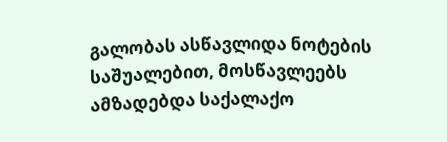გალობას ასწავლიდა ნოტების საშუალებით, მოსწავლეებს ამზადებდა საქალაქო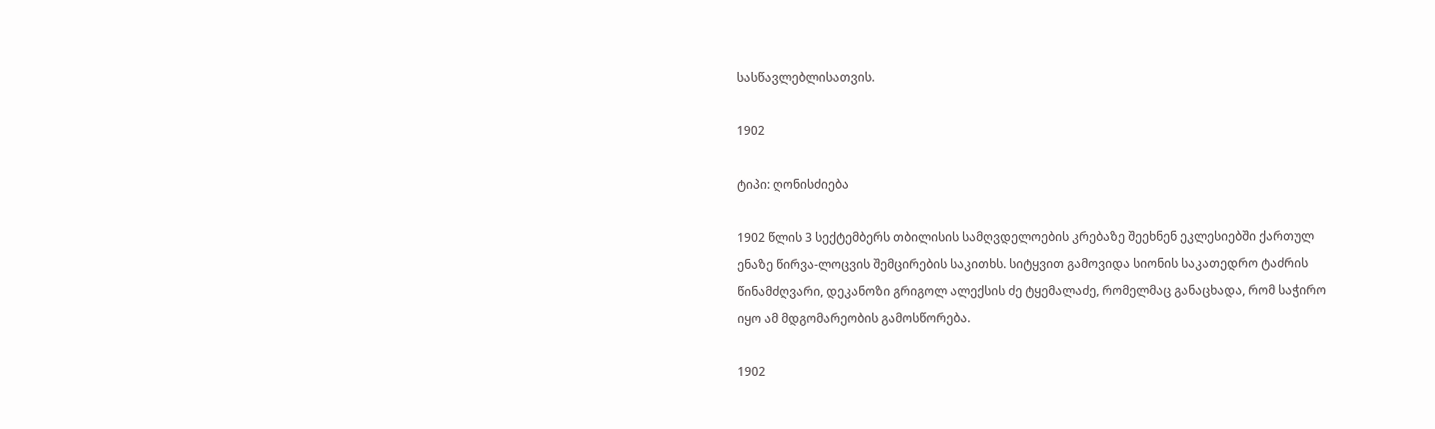სასწავლებლისათვის.

1902

ტიპი: ღონისძიება

1902 წლის 3 სექტემბერს თბილისის სამღვდელოების კრებაზე შეეხნენ ეკლესიებში ქართულ ენაზე წირვა-ლოცვის შემცირების საკითხს. სიტყვით გამოვიდა სიონის საკათედრო ტაძრის წინამძღვარი, დეკანოზი გრიგოლ ალექსის ძე ტყემალაძე, რომელმაც განაცხადა, რომ საჭირო იყო ამ მდგომარეობის გამოსწორება.

1902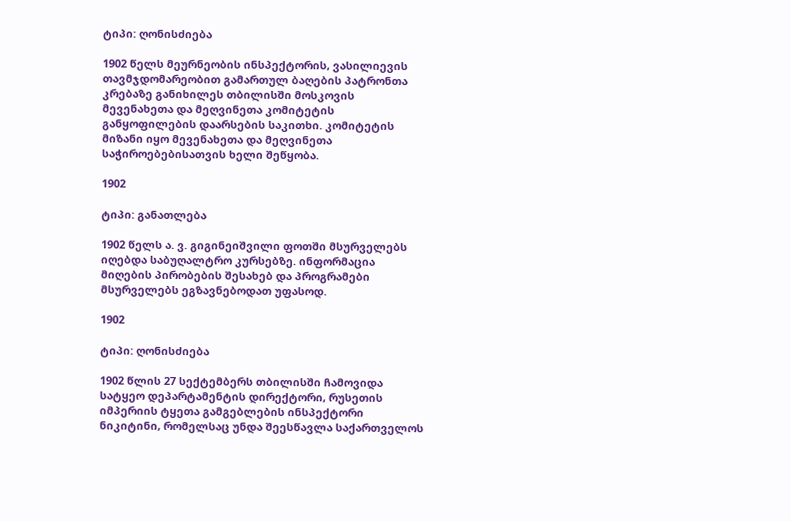ტიპი: ღონისძიება

1902 წელს მეურნეობის ინსპექტორის, ვასილიევის თავმჯდომარეობით გამართულ ბაღების პატრონთა კრებაზე განიხილეს თბილისში მოსკოვის მევენახეთა და მეღვინეთა კომიტეტის განყოფილების დაარსების საკითხი. კომიტეტის მიზანი იყო მევენახეთა და მეღვინეთა საჭიროებებისათვის ხელი შეწყობა.

1902

ტიპი: განათლება

1902 წელს ა. ვ. გიგინეიშვილი ფოთში მსურველებს იღებდა საბუღალტრო კურსებზე. ინფორმაცია მიღების პირობების შესახებ და პროგრამები მსურველებს ეგზავნებოდათ უფასოდ.

1902

ტიპი: ღონისძიება

1902 წლის 27 სექტემბერს თბილისში ჩამოვიდა სატყეო დეპარტამენტის დირექტორი, რუსეთის იმპერიის ტყეთა გამგებლების ინსპექტორი ნიკიტინი, რომელსაც უნდა შეესწავლა საქართველოს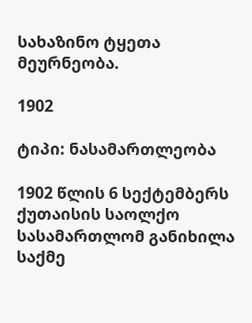სახაზინო ტყეთა მეურნეობა.

1902

ტიპი: ნასამართლეობა

1902 წლის 6 სექტემბერს ქუთაისის საოლქო სასამართლომ განიხილა საქმე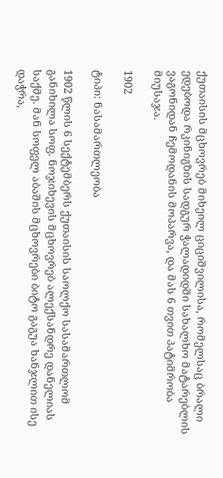ქუთაისის მცხოვრებ მიხეილ ციციშვილისა, რომელსაც ბრალი ედებოდა რკინიგზის სადგურ ჭალადიდში სახალხო მატარებლის ვაგონიდან ჩემოდანის მოპარვა, და მას 6 თვით პატიმრობა მიუსაჯა.

1902

ტიპი: ნასამართლეობა

1902 წლის 6 სექტემბერს ქუთაისის საოლქო სასამართლომ განიხილა სოფ. ნოჯიხევის მცხოვრებ ალექსანდრე დანელიას საქმე. მან სოფელ აბაშის მცხოვრები ბიტო გაგუა ხანჯლით ისე დაჭრა,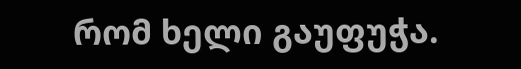რომ ხელი გაუფუჭა.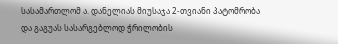სასამართლომ ა. დანელიას მიუსაჯა 2-თვიანი პატომრობა და გაგუას სასარგებლოდ ჭრილობის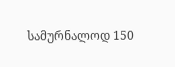სამურნალოდ 150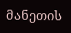მანეთის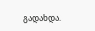გადახდა.